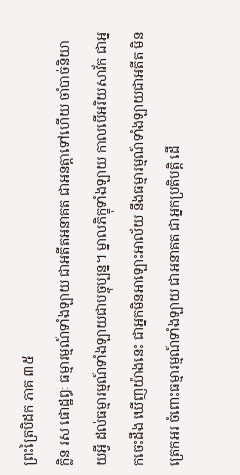ព្រះត្រៃបិដក ភាគ ៣៥
ក្លិន រស ផោដ្ឋឰៈ ធម្មារម្មណ៍ទាំងឡាយ ជាអតីតអនាគត ជាអនត្តាទៅហើយ ចាំបាច់និយាយអ្វី ដល់ធម្មារម្មណ៍ទាំងឡាយជាបច្ចុប្បន្ន។ ម្នាលភិក្ខុទាំងឡាយ កាលបើអរិយសាវ័ក ជាអ្នកចេះដឹង ឃើញយ៉ាងនេះ ជាអ្នកមិនអាឡោះអាល័យ នឹងធម្មារម្មណ៍ទាំងឡាយជាអតីត មិនត្រេកអរ ចំពោះធម្មារម្មណ៍ទាំងឡាយ ជាអនាគត ជាអ្នកប្រតិបត្តិ ដើ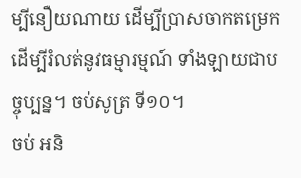ម្បីនឿយណាយ ដើម្បីប្រាសចាកតម្រេក ដើម្បីរំលត់នូវធម្មារម្មណ៍ ទាំងឡាយជាបច្ចុប្បន្ន។ ចប់សូត្រ ទី១០។
ចប់ អនិ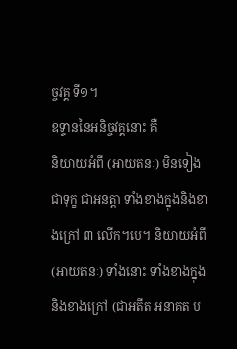ច្ចវគ្គ ទី១។
ឧទ្ទាននៃអនិច្ចវគ្គនោះ គឺ
និយាយអំពី (អាយតនៈ) មិនទៀង ជាទុក្ខ ជាអនត្តា ទាំងខាងក្នុងនិងខាងក្រៅ ៣ លើក។បេ។ និយាយអំពី (អាយតនៈ) ទាំងនោះ ទាំងខាងក្នុងនិងខាងក្រៅ (ជាអតីត អនាគត ប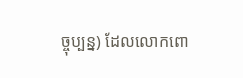ច្ចុប្បន្ន) ដែលលោកពោ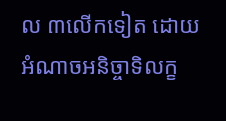ល ៣លើកទៀត ដោយអំណាចអនិច្ចាទិលក្ខ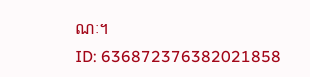ណៈ។
ID: 636872376382021858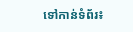ទៅកាន់ទំព័រ៖